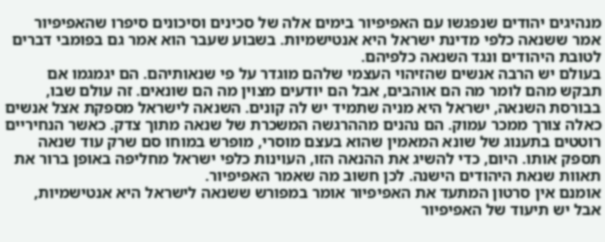מנהיגים יהודים שנפגשו עם האפיפיור בימים אלה של סכינים וסיכונים סיפרו שהאפיפיור אמר ששנאה כלפי מדינת ישראל היא אנטישמיות. בשבוע שעבר הוא אמר גם בפומבי דברים לטובת היהודים ונגד השנאה כלפיהם.
בעולם יש הרבה אנשים שהזיהוי העצמי שלהם מוגדר על פי שנאותיהם. הם יגמגמו אם תבקש מהם לומר מה הם אוהבים, אבל הם יודעים מצוין מה הם שונאים. זה עולם שבו, בבורסת השנאה, ישראל היא מניה שתמיד יש לה קונים. השנאה לישראל מספקת אצל אנשים כאלה צורך ממכר עמוק. הם נהנים מההרגשה המשכרת של שנאה מתוך צדק. כאשר הנחיריים רוטטים בתענוג של שונא המאמין שהוא בעצם מוסרי, מופרש במוחו סם שרק עוד שנאה תספק אותו. היום, כדי להשיג את ההנאה הזו, העוינות כלפי ישראל מחליפה באופן ברור את תאוות שנאת היהודים הישנה. לכן חשוב מה שאמר האפיפיור.
אומנם אין סרטון המתעד את האפיפיור אומר במפורש ששנאה לישראל היא אנטישמיות, אבל יש תיעוד של האפיפיור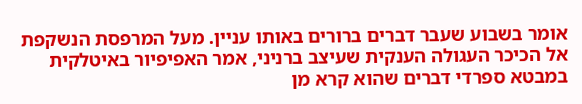אומר בשבוע שעבר דברים ברורים באותו עניין. מעל המרפסת הנשקפת אל הכיכר העגולה הענקית שעיצב ברניני, אמר האפיפיור באיטלקית במבטא ספרדי דברים שהוא קרא מן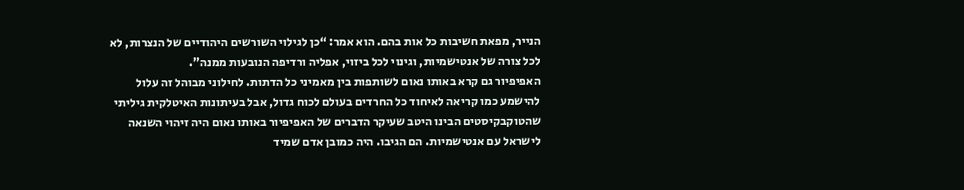הנייר, מפאת חשיבות כל אות בהם. הוא אמר: “כן לגילוי השורשים היהודיים של הנצרות, לא לכל צורה של אנטישמיות, וגינוי לכל ביזוי, אפליה ורדיפה הנובעות ממנה”.
האפיפיור גם קרא באותו נאום לשותפות בין מאמיני כל הדתות. לחילוני מבוהל זה עלול להישמע כמו קריאה לאיחוד כל החרדים בעולם לכוח גדול, אבל בעיתונות האיטלקית גיליתי שהטוקבקיסטים הבינו היטב שעיקר הדברים של האפיפיור באותו נאום היה זיהוי השנאה לישראל עם אנטישמיות. הם הגיבו. היה כמובן אדם שמיד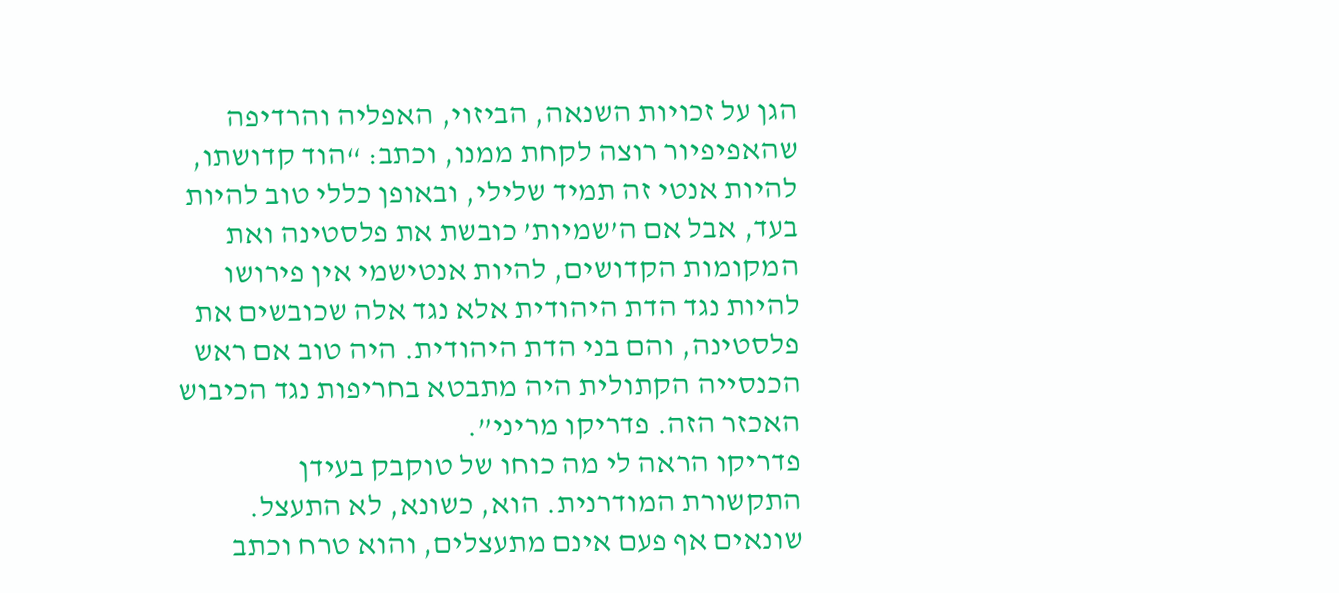הגן על זכויות השנאה, הביזוי, האפליה והרדיפה שהאפיפיור רוצה לקחת ממנו, וכתב: “הוד קדושתו, להיות אנטי זה תמיד שלילי, ובאופן כללי טוב להיות בעד, אבל אם ה’שמיות’ כובשת את פלסטינה ואת המקומות הקדושים, להיות אנטישמי אין פירושו להיות נגד הדת היהודית אלא נגד אלה שכובשים את פלסטינה, והם בני הדת היהודית. היה טוב אם ראש הכנסייה הקתולית היה מתבטא בחריפות נגד הכיבוש האכזר הזה. פדריקו מריני”.
פדריקו הראה לי מה כוחו של טוקבק בעידן התקשורת המודרנית. הוא, כשונא, לא התעצל. שונאים אף פעם אינם מתעצלים, והוא טרח וכתב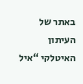באתר של העיתון האיטלקי “איל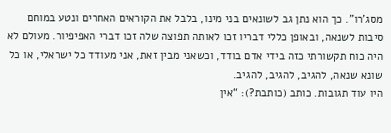מסג’רו”. כך הוא נתן גב לשונאים בני מינו, בלבל את הקוראים האחרים ונטע במוחם סיבות לשנאה, ובאופן כללי דבריו זכו לאותה תפוצה שלה זכו דברי האפיפיור. מעולם לא היה כוח תקשורתי כזה בידי אדם בודד, וכשאני מבין זאת, אני מעודד כל ישראלי, או כל שונא שנאה, להגיב, להגיב, להגיב.
היו עוד תגובות. כותב (כותבת?): “אין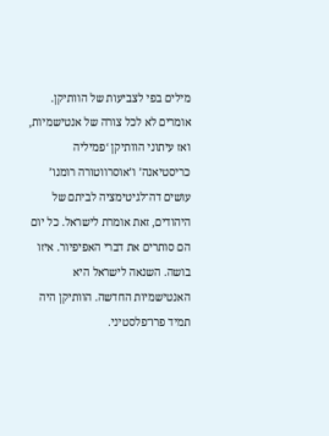מילים בפי לצביעות של הוותיקן. אומרים לא לכל צורה של אנטישמיות, ואז עיתוני הוותיקן ‘פמיליה כריסטיאנה’ ו’אוסרווטורה רומנו’ עושים דה־לגיטימציה לביתם של היהודים, זאת אומרת לישראל. כל יום הם סותרים את דברי האפיפיור. איזו בושה. השנאה לישראל היא האנטישמיות החדשה. הוותיקן היה תמיד פרו־פלסטיני.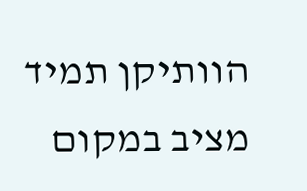הוותיקן תמיד מציב במקום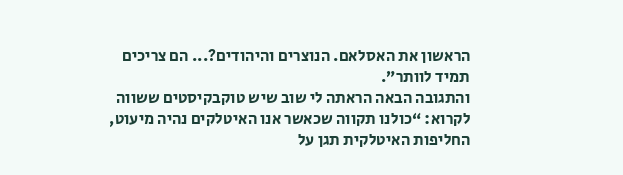הראשון את האסלאם. הנוצרים והיהודים?... הם צריכים תמיד לוותר”.
והתגובה הבאה הראתה לי שוב שיש טוקבקיסטים ששווה לקרוא: “כולנו תקווה שכאשר אנו האיטלקים נהיה מיעוט, החליפות האיטלקית תגן על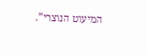המיעוט הנוצרי”.